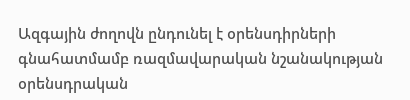Ազգային ժողովն ընդունել է օրենսդիրների գնահատմամբ ռազմավարական նշանակության օրենսդրական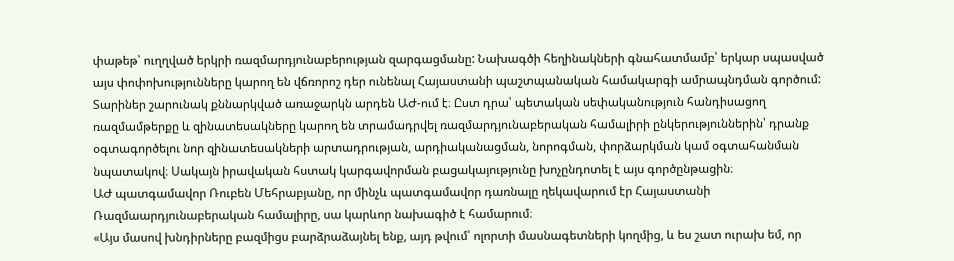փաթեթ՝ ուղղված երկրի ռազմարդյունաբերության զարգացմանը: Նախագծի հեղինակների գնահատմամբ՝ երկար սպասված այս փոփոխությունները կարող են վճռորոշ դեր ունենալ Հայաստանի պաշտպանական համակարգի ամրապնդման գործում:
Տարիներ շարունակ քննարկված առաջարկն արդեն ԱԺ-ում է։ Ըստ դրա՝ պետական սեփականություն հանդիսացող ռազմամթերքը և զինատեսակները կարող են տրամադրվել ռազմարդյունաբերական համալիրի ընկերություններին՝ դրանք օգտագործելու նոր զինատեսակների արտադրության, արդիականացման, նորոգման, փորձարկման կամ օգտահանման նպատակով։ Սակայն իրավական հստակ կարգավորման բացակայությունը խոչընդոտել է այս գործընթացին։
ԱԺ պատգամավոր Ռուբեն Մեհրաբյանը, որ մինչև պատգամավոր դառնալը ղեկավարում էր Հայաստանի Ռազմաարդյունաբերական համալիրը, սա կարևոր նախագիծ է համարում։
«Այս մասով խնդիրները բազմիցս բարձրաձայնել ենք, այդ թվում՝ ոլորտի մասնագետների կողմից, և ես շատ ուրախ եմ, որ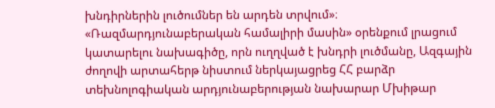խնդիրներին լուծումներ են արդեն տրվում»։
«Ռազմարդյունաբերական համալիրի մասին» օրենքում լրացում կատարելու նախագիծը, որն ուղղված է խնդրի լուծմանը, Ազգային ժողովի արտահերթ նիստում ներկայացրեց ՀՀ բարձր տեխնոլոգիական արդյունաբերության նախարար Մխիթար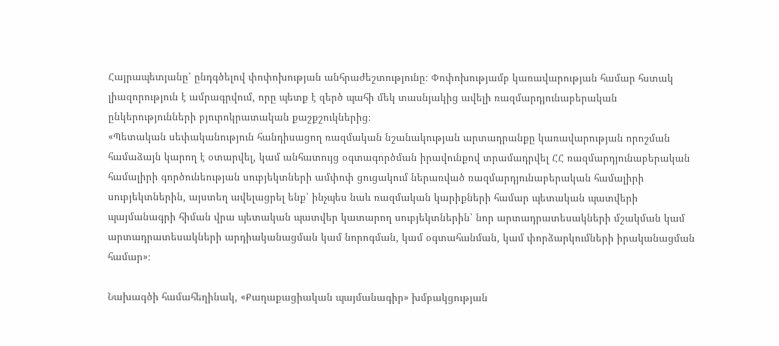Հայրապետյանը՝ ընդգծելով փոփոխության անհրաժեշտությունը։ Փոփոխությամբ կառավարության համար հստակ լիազորություն է ամրագրվում, որը պետք է զերծ պահի մեկ տասնյակից ավելի ռազմարդյունաբերական ընկերությունների բյուրոկրատական քաշքշուկներից։
«Պետական սեփականություն հանդիսացող ռազմական նշանակության արտադրանքը կառավարության որոշման համաձայն կարող է օտարվել, կամ անհատույց օգտագործման իրավունքով տրամադրվել ՀՀ ռազմարդյունաբերական համալիրի գործունեության սուբյեկտների ամփոփ ցուցակում ներառված ռազմարդյունաբերական համալիրի սուբյեկտներին, այստեղ ավելացրել ենք՝ ինչպես նաև ռազմական կարիքների համար պետական պատվերի պայմանագրի հիման վրա պետական պատվեր կատարող սուբյեկտներին՝ նոր արտադրատեսակների մշակման կամ արտադրատեսակների արդիականացման կամ նորոգման, կամ օգտահանման, կամ փորձարկումների իրականացման համար»։

Նախագծի համահեղինակ, «Քաղաքացիական պայմանագիր» խմբակցության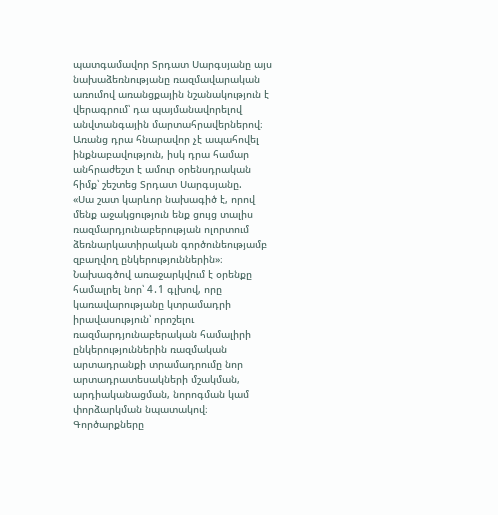պատգամավոր Տրդատ Սարգսյանը այս նախաձեռնությանը ռազմավարական առումով առանցքային նշանակություն է վերագրում՝ դա պայմանավորելով անվտանգային մարտահրավերներով։ Առանց դրա հնարավոր չէ ապահովել ինքնաբավություն, իսկ դրա համար անհրաժեշտ է ամուր օրենսդրական հիմք՝ շեշտեց Տրդատ Սարգսյանը.
«Սա շատ կարևոր նախագիծ է, որով մենք աջակցություն ենք ցույց տալիս ռազմարդյունաբերության ոլորտում ձեռնարկատիրական գործունեությամբ զբաղվող ընկերություններին»։
Նախագծով առաջարկվում է օրենքը համալրել նոր՝ 4․1 գլխով, որը կառավարությանը կտրամադրի իրավասություն՝ որոշելու ռազմարդյունաբերական համալիրի ընկերություններին ռազմական արտադրանքի տրամադրումը նոր արտադրատեսակների մշակման, արդիականացման, նորոգման կամ փորձարկման նպատակով։ Գործարքները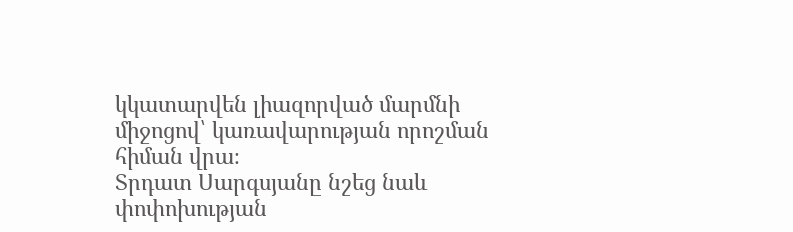կկատարվեն լիազորված մարմնի միջոցով՝ կառավարության որոշման հիման վրա։
Տրդատ Սարգսյանը նշեց նաև փոփոխության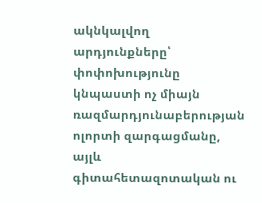ակնկալվող արդյունքները՝ փոփոխությունը կնպաստի ոչ միայն ռազմարդյունաբերության ոլորտի զարգացմանը, այլև գիտահետազոտական ու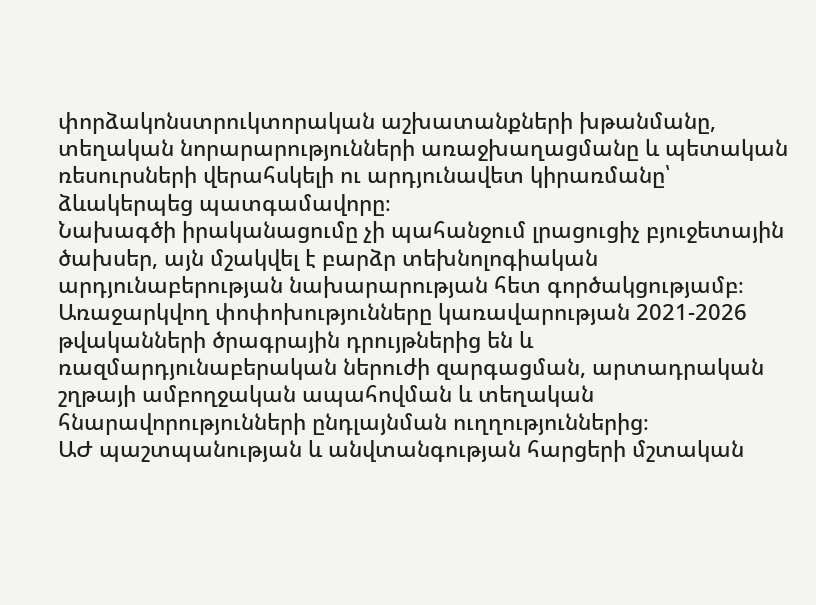փորձակոնստրուկտորական աշխատանքների խթանմանը, տեղական նորարարությունների առաջխաղացմանը և պետական ռեսուրսների վերահսկելի ու արդյունավետ կիրառմանը՝ ձևակերպեց պատգամավորը։
Նախագծի իրականացումը չի պահանջում լրացուցիչ բյուջետային ծախսեր, այն մշակվել է բարձր տեխնոլոգիական արդյունաբերության նախարարության հետ գործակցությամբ։
Առաջարկվող փոփոխությունները կառավարության 2021-2026 թվականների ծրագրային դրույթներից են և ռազմարդյունաբերական ներուժի զարգացման, արտադրական շղթայի ամբողջական ապահովման և տեղական հնարավորությունների ընդլայնման ուղղություններից։
ԱԺ պաշտպանության և անվտանգության հարցերի մշտական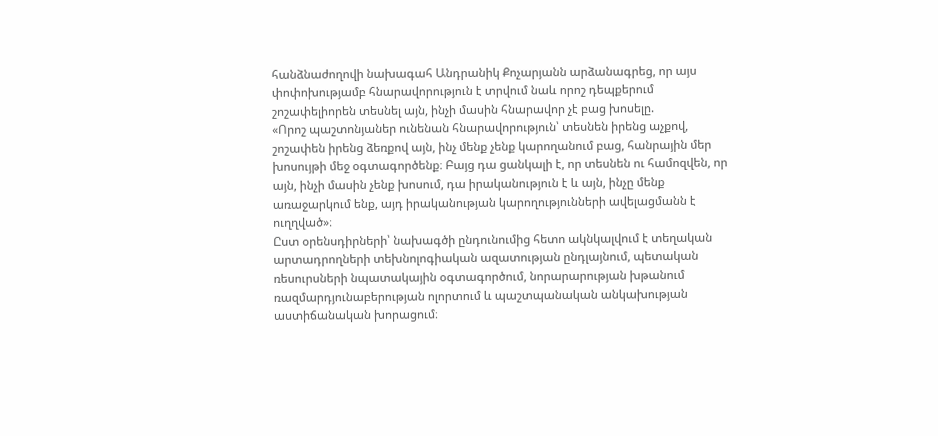հանձնաժողովի նախագահ Անդրանիկ Քոչարյանն արձանագրեց, որ այս փոփոխությամբ հնարավորություն է տրվում նաև որոշ դեպքերում շոշափելիորեն տեսնել այն, ինչի մասին հնարավոր չէ բաց խոսելը.
«Որոշ պաշտոնյաներ ունենան հնարավորություն՝ տեսնեն իրենց աչքով, շոշափեն իրենց ձեռքով այն, ինչ մենք չենք կարողանում բաց, հանրային մեր խոսույթի մեջ օգտագործենք։ Բայց դա ցանկալի է, որ տեսնեն ու համոզվեն, որ այն, ինչի մասին չենք խոսում, դա իրականություն է և այն, ինչը մենք առաջարկում ենք, այդ իրականության կարողությունների ավելացմանն է ուղղված»։
Ըստ օրենսդիրների՝ նախագծի ընդունումից հետո ակնկալվում է տեղական արտադրողների տեխնոլոգիական ազատության ընդլայնում, պետական ռեսուրսների նպատակային օգտագործում, նորարարության խթանում ռազմարդյունաբերության ոլորտում և պաշտպանական անկախության աստիճանական խորացում։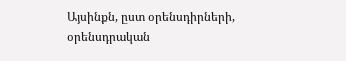Այսինքն, ըստ օրենսդիրների, օրենսդրական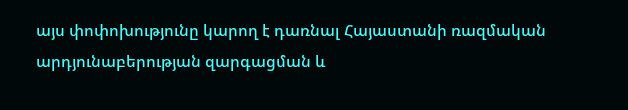այս փոփոխությունը կարող է դառնալ Հայաստանի ռազմական արդյունաբերության զարգացման և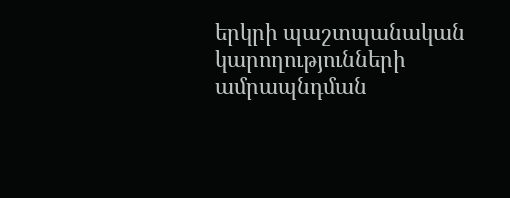երկրի պաշտպանական կարողությունների ամրապնդման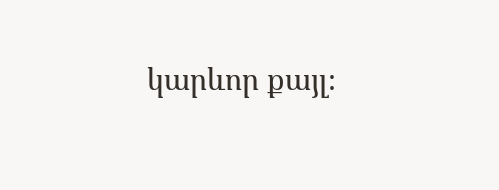կարևոր քայլ։